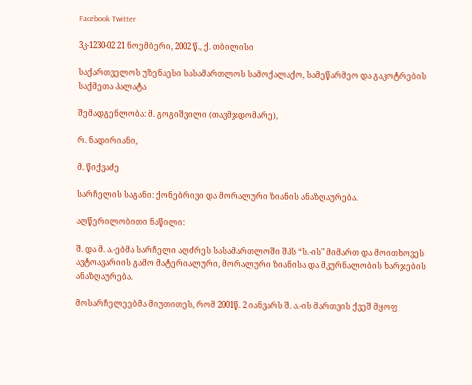Facebook Twitter

3კ-1230-02 21 ნოემბერი, 2002 წ., ქ. თბილისი

საქართველოს უზენაესი სასამართლოს სამოქალაქო, სამეწარმეო და გაკოტრების საქმეთა პალატა

შემადგენლობა: მ. გოგიშვილი (თავმჯდომარე),

რ. ნადირიანი,

მ. წიქვაძე

სარჩელის საგანი: ქონებრივი და მორალური ზიანის ანაზღაურება.

აღწერილობითი ნაწილი:

შ. და მ. ა.-ებმა სარჩელი აღძრეს სასამართლოში შპს “ს.-ის" მიმართ და მოითხოვეს ავტოავარიის გამო მატერიალური, მორალური ზიანისა და მკურნალობის ხარჯების ანაზღაურება.

მოსარჩელეებმა მიუთითეს, რომ 2001წ. 2 იანვარს შ. ა.-ის მართვის ქვეშ მყოფ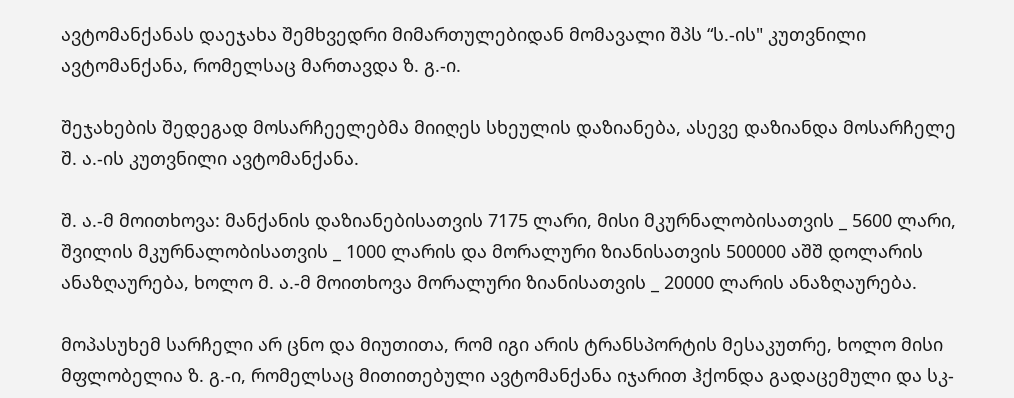ავტომანქანას დაეჯახა შემხვედრი მიმართულებიდან მომავალი შპს “ს.-ის" კუთვნილი ავტომანქანა, რომელსაც მართავდა ზ. გ.-ი.

შეჯახების შედეგად მოსარჩეელებმა მიიღეს სხეულის დაზიანება, ასევე დაზიანდა მოსარჩელე შ. ა.-ის კუთვნილი ავტომანქანა.

შ. ა.-მ მოითხოვა: მანქანის დაზიანებისათვის 7175 ლარი, მისი მკურნალობისათვის _ 5600 ლარი, შვილის მკურნალობისათვის _ 1000 ლარის და მორალური ზიანისათვის 500000 აშშ დოლარის ანაზღაურება, ხოლო მ. ა.-მ მოითხოვა მორალური ზიანისათვის _ 20000 ლარის ანაზღაურება.

მოპასუხემ სარჩელი არ ცნო და მიუთითა, რომ იგი არის ტრანსპორტის მესაკუთრე, ხოლო მისი მფლობელია ზ. გ.-ი, რომელსაც მითითებული ავტომანქანა იჯარით ჰქონდა გადაცემული და სკ-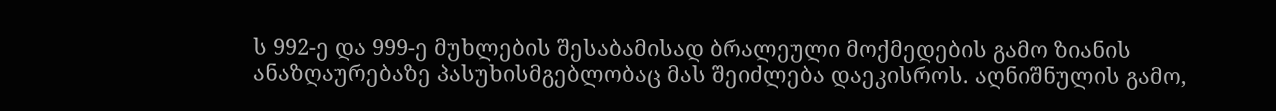ს 992-ე და 999-ე მუხლების შესაბამისად ბრალეული მოქმედების გამო ზიანის ანაზღაურებაზე პასუხისმგებლობაც მას შეიძლება დაეკისროს. აღნიშნულის გამო,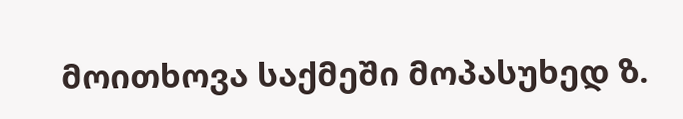მოითხოვა საქმეში მოპასუხედ ზ.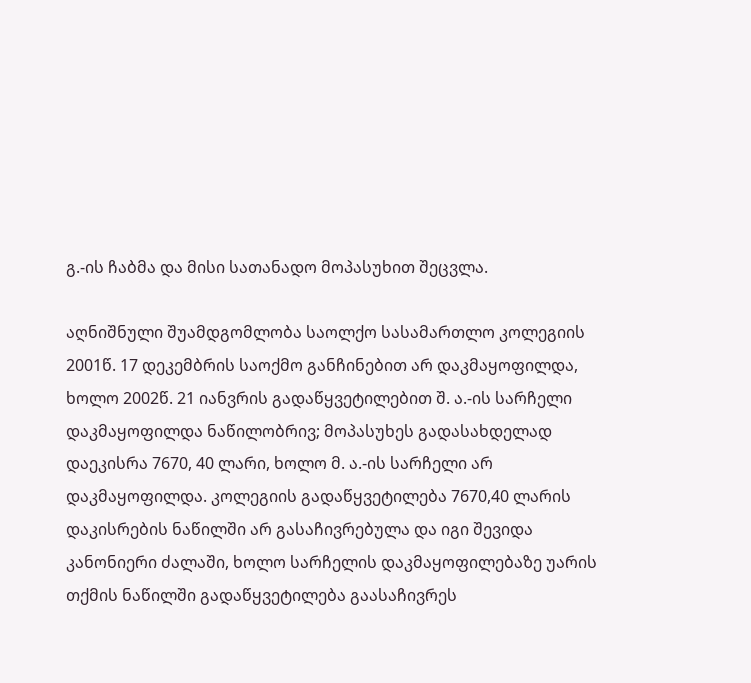გ.-ის ჩაბმა და მისი სათანადო მოპასუხით შეცვლა.

აღნიშნული შუამდგომლობა საოლქო სასამართლო კოლეგიის 2001წ. 17 დეკემბრის საოქმო განჩინებით არ დაკმაყოფილდა, ხოლო 2002წ. 21 იანვრის გადაწყვეტილებით შ. ა.-ის სარჩელი დაკმაყოფილდა ნაწილობრივ; მოპასუხეს გადასახდელად დაეკისრა 7670, 40 ლარი, ხოლო მ. ა.-ის სარჩელი არ დაკმაყოფილდა. კოლეგიის გადაწყვეტილება 7670,40 ლარის დაკისრების ნაწილში არ გასაჩივრებულა და იგი შევიდა კანონიერი ძალაში, ხოლო სარჩელის დაკმაყოფილებაზე უარის თქმის ნაწილში გადაწყვეტილება გაასაჩივრეს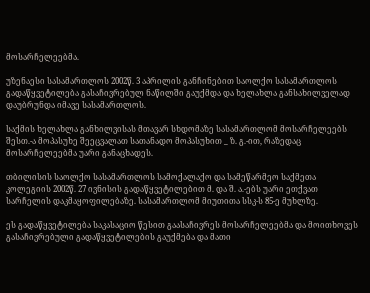მოსარჩელეებმა.

უზენაესი სასამართლოს 2002წ. 3 აპრილის განჩინებით საოლქო სასამართლოს გადაწყვეტილება გასაჩივრებულ ნაწილში გაუქმდა და ხელახლა განსახილველად დაუბრუნდა იმავე სასამართლოს.

საქმის ხელახლა განხილვისას მთავარ სხდომაზე სასამართლომ მოსარჩელეებს შესთ.-ა მოპასუხე შეეცვალათ სათანადო მოპასუხით _ ზ. გ.-ით, რაზედაც მოსარჩელეებმა უარი განაცხადეს.

თბილისის საოლქო სასამართლოს სამოქალაქო და სამეწარმეო საქმეთა კოლეგიის 2002წ. 27 ივნისის გადაწყვეტილებით მ. და შ. ა.-ებს უარი ეთქვათ სარჩელის დაკმაყოფილებაზე. სასამართლომ მიუთითა სსკ-ს 85-ე მუხლზე.

ეს გადაწყვეტილება საკასაციო წესით გაასაჩივრეს მოსარჩელეებმა და მოითხოვეს გასაჩივრებული გადაწყვეტილების გაუქმება და მათი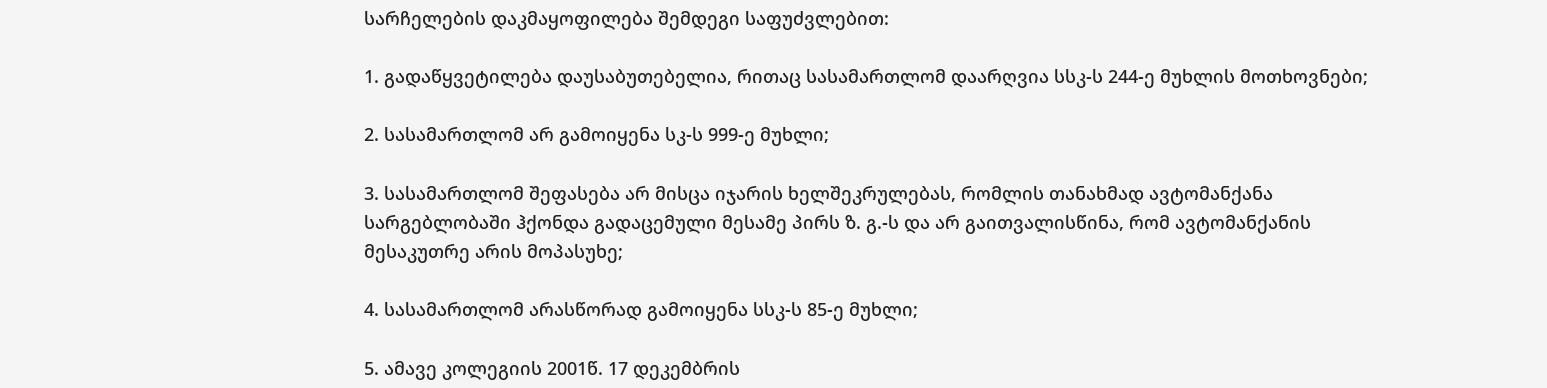სარჩელების დაკმაყოფილება შემდეგი საფუძვლებით:

1. გადაწყვეტილება დაუსაბუთებელია, რითაც სასამართლომ დაარღვია სსკ-ს 244-ე მუხლის მოთხოვნები;

2. სასამართლომ არ გამოიყენა სკ-ს 999-ე მუხლი;

3. სასამართლომ შეფასება არ მისცა იჯარის ხელშეკრულებას, რომლის თანახმად ავტომანქანა სარგებლობაში ჰქონდა გადაცემული მესამე პირს ზ. გ.-ს და არ გაითვალისწინა, რომ ავტომანქანის მესაკუთრე არის მოპასუხე;

4. სასამართლომ არასწორად გამოიყენა სსკ-ს 85-ე მუხლი;

5. ამავე კოლეგიის 2001წ. 17 დეკემბრის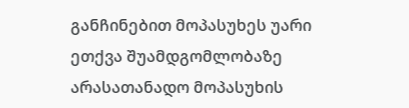განჩინებით მოპასუხეს უარი ეთქვა შუამდგომლობაზე არასათანადო მოპასუხის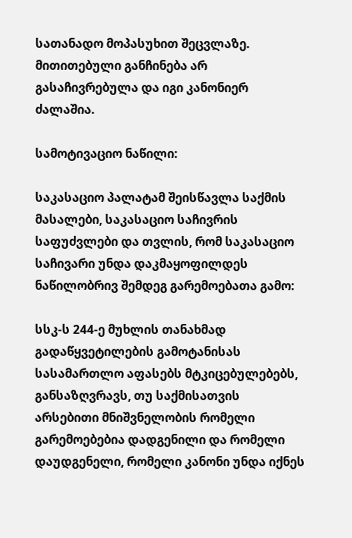სათანადო მოპასუხით შეცვლაზე. მითითებული განჩინება არ გასაჩივრებულა და იგი კანონიერ ძალაშია.

სამოტივაციო ნაწილი:

საკასაციო პალატამ შეისწავლა საქმის მასალები, საკასაციო საჩივრის საფუძვლები და თვლის, რომ საკასაციო საჩივარი უნდა დაკმაყოფილდეს ნაწილობრივ შემდეგ გარემოებათა გამო:

სსკ-ს 244-ე მუხლის თანახმად გადაწყვეტილების გამოტანისას სასამართლო აფასებს მტკიცებულებებს, განსაზღვრავს, თუ საქმისათვის არსებითი მნიშვნელობის რომელი გარემოებებია დადგენილი და რომელი დაუდგენელი, რომელი კანონი უნდა იქნეს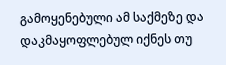გამოყენებული ამ საქმეზე და დაკმაყოფლებულ იქნეს თუ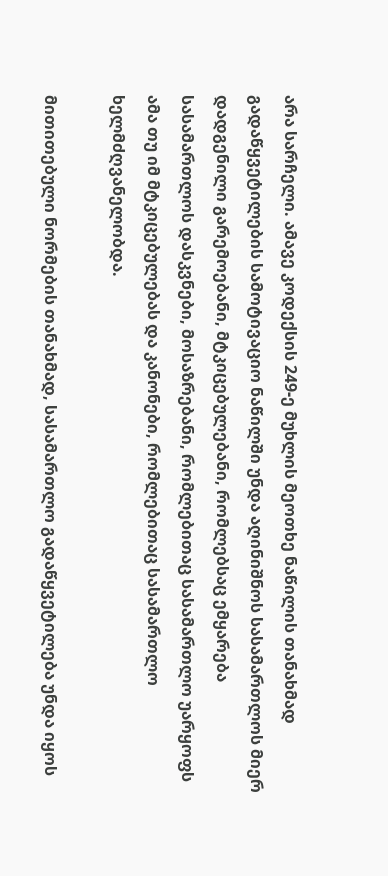არა სარჩელი. ამავე კოდექსის 249-ე მუხლის მეოთხე ნაწილის თანახმად გადაწყვეტილების სამოტივაციო ნაწილში უნდა აღინიშნოს სასამართლოს მიერ დადგენილი გარემოებანი, მტკიცებულებანი, რომლებსაც ემყარება სასამართლოს დასკვნები, მოსაზრებანი, რომლებითაც სასამართლო უარყოფს ამა თუ იმ მტკიცებულებას და კანონები, რომლებითაც სასამართლო ხელმძღვანელობდა.

მითითებული ნორმების თანახმად, სასამართლო გადაწყვეტილება უნდა იყოს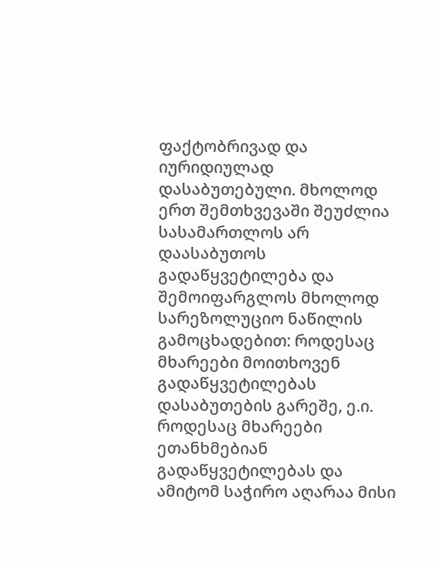ფაქტობრივად და იურიდიულად დასაბუთებული. მხოლოდ ერთ შემთხვევაში შეუძლია სასამართლოს არ დაასაბუთოს გადაწყვეტილება და შემოიფარგლოს მხოლოდ სარეზოლუციო ნაწილის გამოცხადებით: როდესაც მხარეები მოითხოვენ გადაწყვეტილებას დასაბუთების გარეშე, ე.ი. როდესაც მხარეები ეთანხმებიან გადაწყვეტილებას და ამიტომ საჭირო აღარაა მისი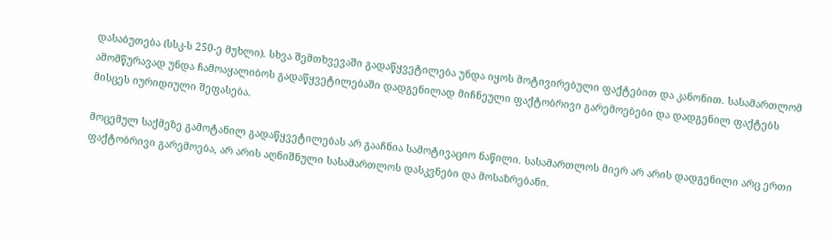დასაბუთება (სსკ-ს 250-ე მუხლი). სხვა შემთხვევაში გადაწყვეტილება უნდა იყოს მოტივირებული ფაქტებით და კანონით. სასამართლომ ამომწურავად უნდა ჩამოაყალიბოს გადაწყვეტილებაში დადგენილად მიჩნეული ფაქტობრივი გარემოებები და დადგენილ ფაქტებს მისცეს იურიდიული შეფასება.

მოცემულ საქმეზე გამოტანილ გადაწყვეტილებას არ გააჩნია სამოტივაციო ნაწილი. სასამართლოს მიერ არ არის დადგენილი არც ერთი ფაქტობრივი გარემოება, არ არის აღნიშნული სასამართლოს დასკვნები და მოსაზრებანი.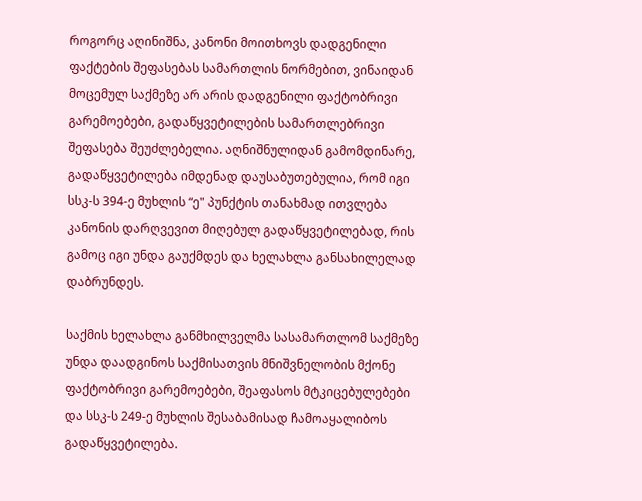როგორც აღინიშნა, კანონი მოითხოვს დადგენილი ფაქტების შეფასებას სამართლის ნორმებით, ვინაიდან მოცემულ საქმეზე არ არის დადგენილი ფაქტობრივი გარემოებები, გადაწყვეტილების სამართლებრივი შეფასება შეუძლებელია. აღნიშნულიდან გამომდინარე, გადაწყვეტილება იმდენად დაუსაბუთებულია, რომ იგი სსკ-ს 394-ე მუხლის “ე" პუნქტის თანახმად ითვლება კანონის დარღვევით მიღებულ გადაწყვეტილებად, რის გამოც იგი უნდა გაუქმდეს და ხელახლა განსახილელად დაბრუნდეს.

საქმის ხელახლა განმხილველმა სასამართლომ საქმეზე უნდა დაადგინოს საქმისათვის მნიშვნელობის მქონე ფაქტობრივი გარემოებები, შეაფასოს მტკიცებულებები და სსკ-ს 249-ე მუხლის შესაბამისად ჩამოაყალიბოს გადაწყვეტილება.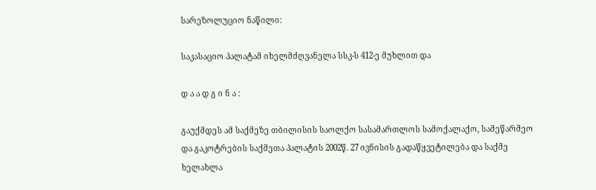სარეზოლუციო ნაწილი:

საკასაციო პალატამ იხელმძღვანელა სსკ-ს 412-ე მუხლით და

დ ა ა დ გ ი ნ ა :

გაუქმდეს ამ საქმეზე თბილისის საოლქო სასამართლოს სამოქალაქო, სამეწარმეო და გაკოტრების საქმეთა პალატის 2002წ. 27 ივნისის გადაწყვეტილება და საქმე ხელახლა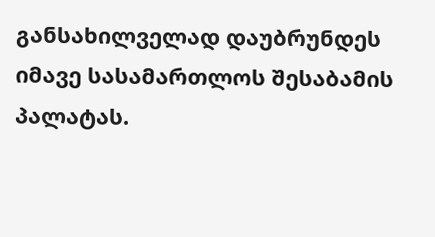განსახილველად დაუბრუნდეს იმავე სასამართლოს შესაბამის პალატას.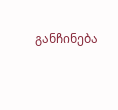განჩინება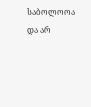საბოლოოა და არ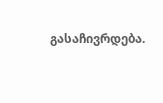გასაჩივრდება.